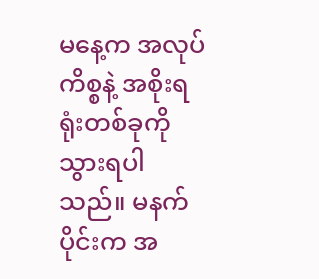မနေ့က အလုပ်ကိစ္စနဲ့ အစိုးရရုံးတစ်ခုကိုသွားရပါသည်။ မနက်ပိုင်းက အ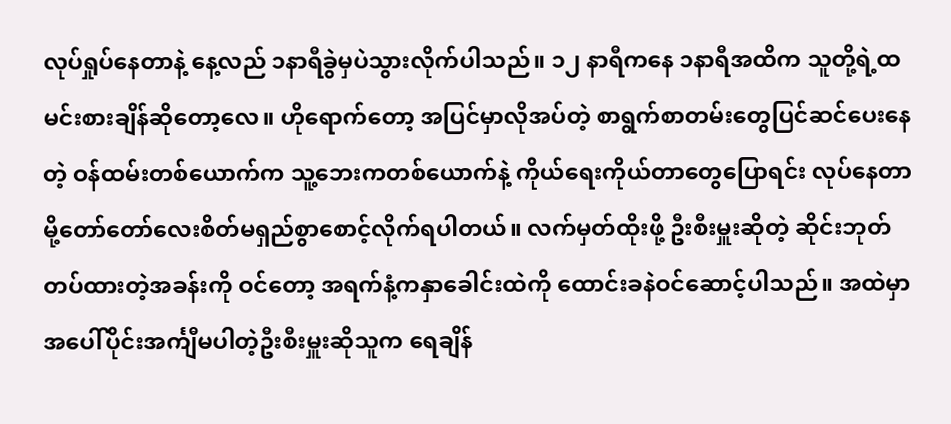လုပ်ရှုပ်နေတာနဲ့ နေ့လည် ၁နာရီခွဲမှပဲသွားလိုက်ပါသည်။ ၁၂ နာရီကနေ ၁နာရီအထိက သူတို့ရဲ့ထမင်းစားချိန်ဆိုတော့လေ။ ဟိုရောက်တော့ အပြင်မှာလိုအပ်တဲ့ စာရွက်စာတမ်းတွေပြင်ဆင်ပေးနေတဲ့ ဝန်ထမ်းတစ်ယောက်က သူ့ဘေးကတစ်ယောက်နဲ့ ကိုယ်ရေးကိုယ်တာတွေပြောရင်း လုပ်နေတာမို့တော်တော်လေးစိတ်မရှည်စွာစောင့်လိုက်ရပါတယ်။ လက်မှတ်ထိုးဖို့ ဦးစီးမှူးဆိုတဲ့ ဆိုင်းဘုတ်တပ်ထားတဲ့အခန်းကို ဝင်တော့ အရက်နံ့ကနှာခေါင်းထဲကို ထောင်းခနဲဝင်ဆောင့်ပါသည်။ အထဲမှာ အပေါ်ပိုင်းအင်္ကျီမပါတဲ့ဦးစီးမှူးဆိုသူက ရေချိန်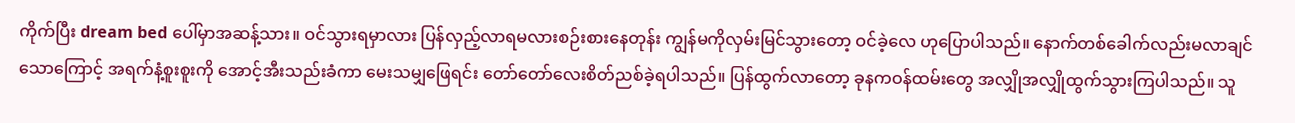ကိုက်ပြီး dream bed ပေါ်မှာအဆန့်သား။ ဝင်သွားရမှာလား ပြန်လှည့်လာရမလားစဉ်းစားနေတုန်း ကျွန်မကိုလှမ်းမြင်သွားတော့ ဝင်ခဲ့လေ ဟုပြောပါသည်။ နောက်တစ်ခေါက်လည်းမလာချင်သောကြောင့် အရက်နံ့စူးစူးကို အောင့်အီးသည်းခံကာ မေးသမျှဖြေရင်း တော်တော်လေးစိတ်ညစ်ခဲ့ရပါသည်။ ပြန်ထွက်လာတော့ ခုနကဝန်ထမ်းတွေ အလျှိုအလျှိုထွက်သွားကြပါသည်။ သူ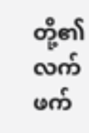တို့၏ လက်ဖက်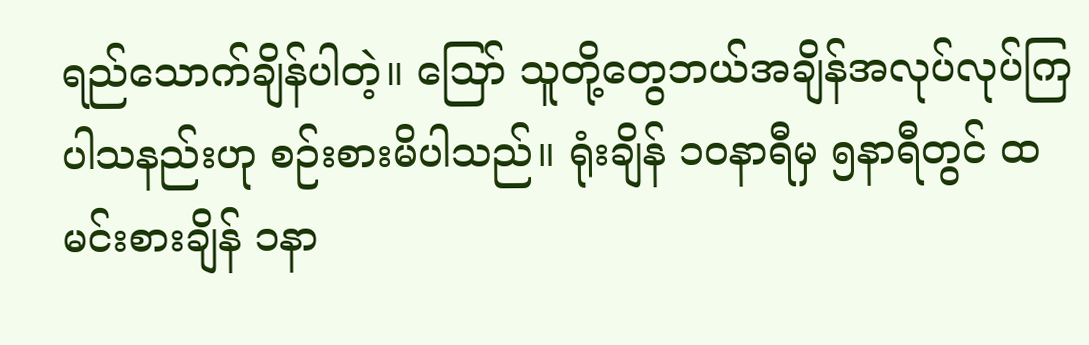ရည်သောက်ချိန်ပါတဲ့။ ဪ သူတို့တွေဘယ်အချိန်အလုပ်လုပ်ကြပါသနည်းဟု စဉ်းစားမိပါသည်။ ရုံးချိန် ၁ဝနာရီမှ ၅နာရီတွင် ထမင်းစားချိန် ၁နာ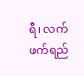ရီ၊ လက်ဖက်ရည်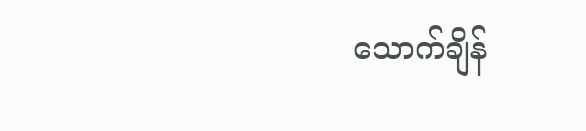သောက်ချိန်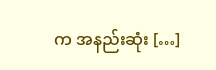က အနည်းဆုံး […]